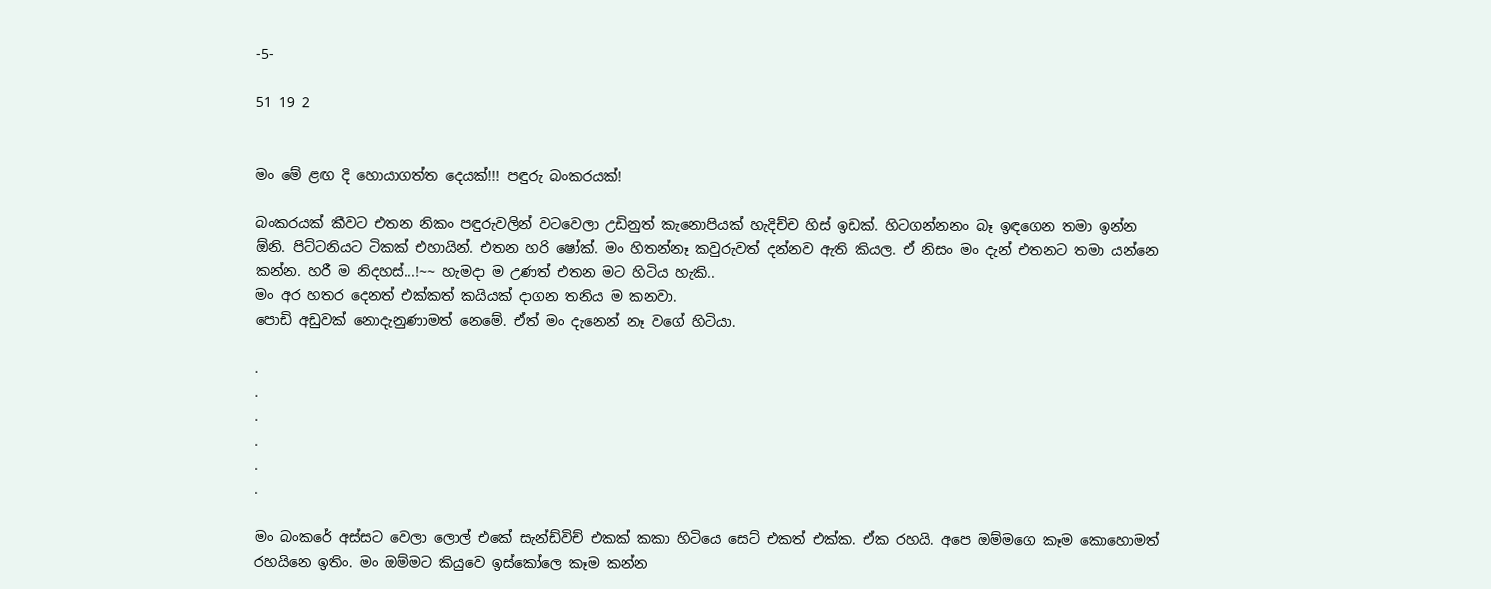-5-

51 19 2


මං මේ ළඟ දි හොයාගත්ත දෙයක්!!! පඳුරු බංකරයක්!

බංකරයක් කීවට එතන නිකං පඳුරුවලින් වටවෙලා උඩිනුත් කැනොපියක් හැදිච්ච හිස් ඉඩක්. හිටගන්නනං බෑ ඉඳගෙන තමා ඉන්න ඕනි. පිට්ටනියට ටිකක් එහායින්. එතන හරි ෂෝක්. මං හිතන්නෑ කවුරුවත් දන්නව ඇති කියල. ඒ නිසං මං දැන් එතනට තමා යන්නෙ කන්න. හරී ම නිදහස්...!~~ හැමදා ම උණත් එතන මට හිටිය හැකි..
මං අර හතර දෙනත් එක්කත් කයියක් දාගන තනිය ම කනවා.
පොඩි අඩුවක් නොදැනුණාමත් නෙමේ. ඒත් මං දැනෙන් නෑ වගේ හිටියා.

.
.
.
.
.
.

මං බංකරේ අස්සට වෙලා ලොල් එකේ සැන්ඩ්විච් එකක් කකා හිටියෙ සෙට් එකත් එක්ක. ඒක රහයි. අපෙ ඔම්මගෙ කෑම කොහොමත් රහයිනෙ ඉතිං. මං ඔම්මට කියුවෙ ඉස්කෝලෙ කෑම කන්න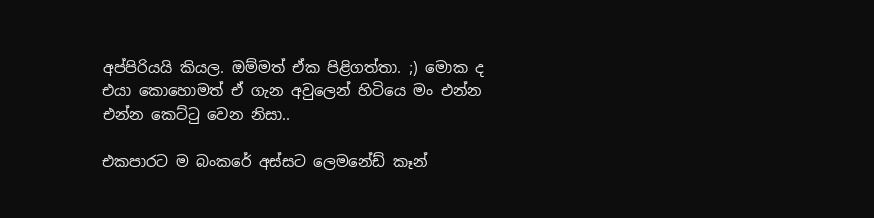අප්පිරියයි කියල. ඔම්මත් ඒක පිළිගත්තා. ;) මොක ද එයා කොහොමත් ඒ ගැන අවුලෙන් හිටියෙ මං එන්න එන්න කෙට්ටු වෙන නිසා..

එකපාරට ම බංකරේ අස්සට ලෙමනේඩ් කෑන්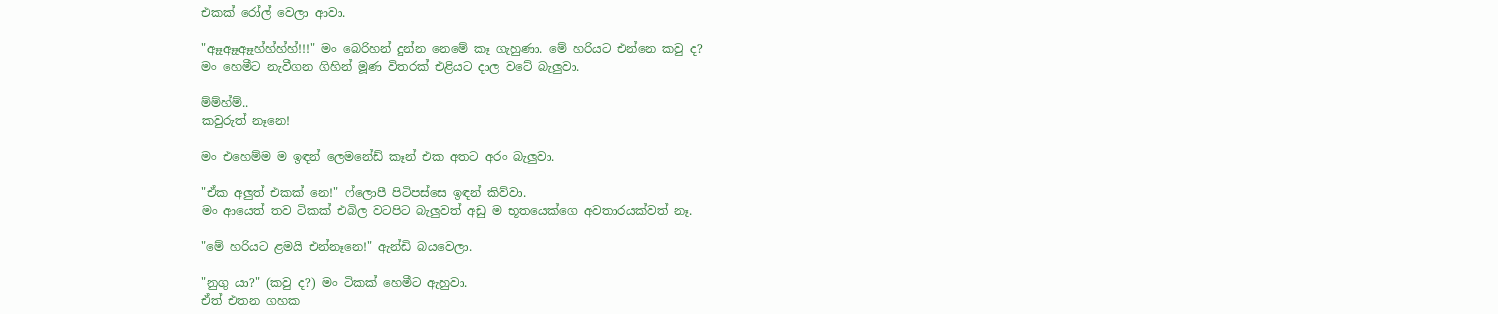එකක් රෝල් වෙලා ආවා.

"ඈෑඈෑඈෑහ්හ්හ්හ්!!!" මං බෙරිහන් දුන්න නෙමේ කෑ ගැහුණා. මේ හරියට එන්නෙ කවු ද?
මං හෙමීට නැවීගන ගිහින් මූණ විතරක් එළියට දාල වටේ බැලුවා.

ම්ම්හ්ම්..
කවුරුත් නෑනෙ!

මං එහෙම්ම ම ඉඳන් ලෙමනේඩ් කෑන් එක අතට අරං බැලුවා.

"ඒක අලුත් එකක් නෙ!" ෆ්ලොපී පිටිපස්සෙ ඉඳන් කිව්වා.
මං ආයෙත් තව ටිකක් එබිල වටපිට බැලුවත් අඩු ම භූතයෙක්ගෙ අවතාරයක්වත් නෑ.

"මේ හරියට ළමයි එන්නෑනෙ!" ඇන්ඩි බයවෙලා.

"නුගු යා?" (කවු ද?) මං ටිකක් හෙමීට ඇහුවා.
ඒත් එතන ගහක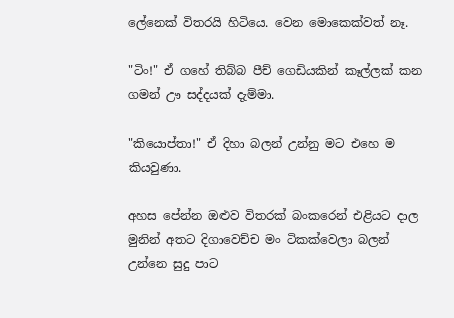ලේනෙක් විතරයි හිටියෙ. වෙන මොකෙක්වත් නෑ.

"ටිං!" ඒ ගහේ තිබ්බ පීච් ගෙඩියකින් කෑල්ලක් කන ගමන් ඌ සද්දයක් දැම්මා.

"කියොප්තා!" ඒ දිහා බලන් උන්නු මට එහෙ ම කියවුණා.

අහස පේන්න ඔළුව විතරක් බංකරෙන් එළියට දාල මුනින් අතට දිගාවෙච්ච මං ටිකක්වෙලා බලන් උන්නෙ සුදු පාට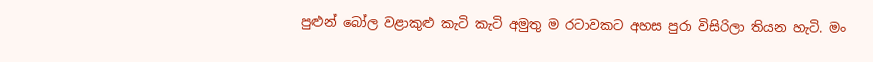පුළුන් බෝල වළාකුළු කැටි කැටි අමුතු ම රටාවකට අහස පුරා විසිරිලා තියන හැටි. මං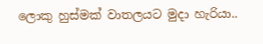ලොකු හුස්මක් වාතලයට මුදා හැරියා..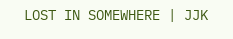LOST IN SOMEWHERE | JJK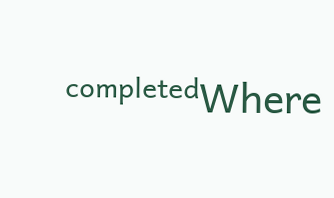ᶜᵒᵐᵖˡᵉᵗᵉᵈWhere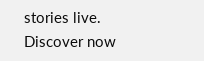stories live. Discover now